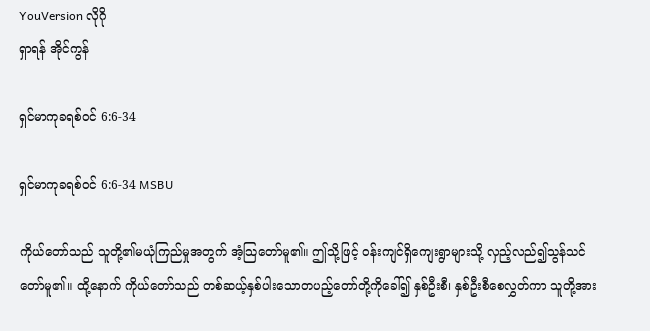YouVersion လိုဂို
ရှာရန် အိုင်ကွန်

ရှင်မာကုခရစ်ဝင် 6:6-34

ရှင်မာကုခရစ်ဝင် 6:6-34 MSBU

ကိုယ်တော်သည် သူတို့၏မယုံကြည်မှုအတွက် အံ့သြတော်မူ၏။ ဤသို့ဖြင့် ဝန်းကျင်ရှိကျေးရွာများသို့ လှည့်လည်၍သွန်သင်တော်မူ၏။ ထို့နောက် ကိုယ်တော်သည် တစ်ဆယ့်နှစ်ပါးသောတပည့်တော်တို့ကိုခေါ်၍ နှစ်ဦးစီ၊ နှစ်ဦးစီစေလွှတ်ကာ သူတို့အား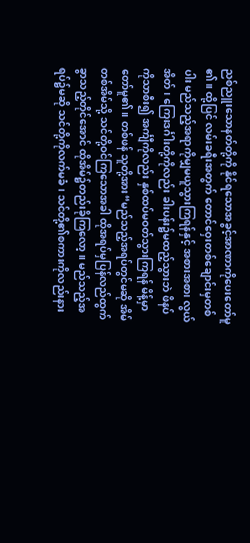ညစ်ညူးသောနတ်တို့ကို နိုင်ရသောအခွင့်အာဏာကိုပေးတော်မူ၏။ ထို့ပြင် လမ်းခရီးအတွက် တောင်ဝှေးတစ်ချောင်းမှတစ်ပါး မည်သည့်အရာကိုမျှမယူသွားကြရန်နှင့် အစားအစာ၊ လွယ်အိတ်၊ ကြေးဒင်္ဂါးတို့ကိုလည်း ခါးပန်း၌မထည့်သွားဘဲ ဖိနပ်ကိုသာစီး၍ အင်္ကျီကိုလည်း နှစ်ထပ်မဝတ်သွားကြရန် မိန့်မှာတော်မူ၏။ တစ်ဖန် သူတို့အား“မည်သည့်အရပ်တွင်မဆို အိမ်တစ်အိမ်သို့ သင်တို့ဝင်ကြသောအခါ ထိုအရပ်မှပြန်လည်ထွက်ခွာသည့်တိုင်အောင် ထိုအိမ်၌တည်းခိုကြလော့။ မည်သည့်အရပ်၌မဆို သင်တို့ကိုလက်မခံ၊ သင်တို့၏စကားကိုလည်းနား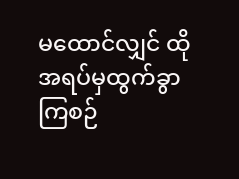မထောင်လျှင် ထိုအရပ်မှထွက်ခွာကြစဉ်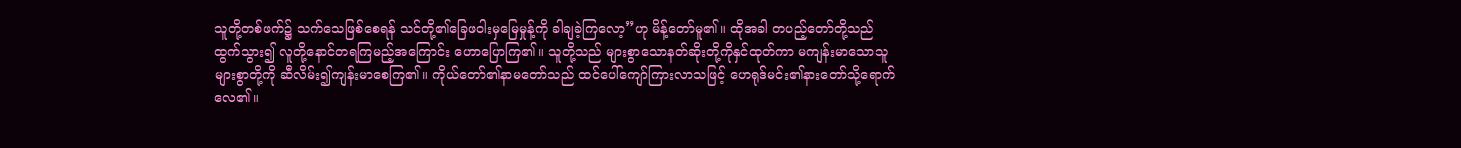သူတို့တစ်ဖက်၌ သက်သေဖြစ်စေရန် သင်တို့၏ခြေဖဝါးမှမြေမှုန့်ကို ခါချခဲ့ကြလော့”ဟု မိန့်တော်မူ၏။ ထိုအခါ တပည့်တော်တို့သည်ထွက်သွား၍ လူတို့နောင်တရကြမည့်အကြောင်း ဟောပြောကြ၏။ သူတို့သည် များစွာသောနတ်ဆိုးတို့ကိုနှင်ထုတ်ကာ မကျန်းမာသောသူများစွာတို့ကို ဆီလိမ်း၍ကျန်းမာစေကြ၏။ ကိုယ်တော်၏နာမတော်သည် ထင်ပေါ်ကျော်ကြားလာသဖြင့် ဟေရုဒ်မင်း၏နားတော်သို့ရောက်လေ၏။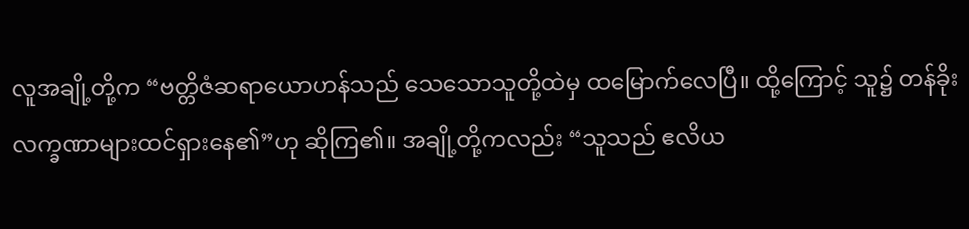လူအချို့တို့က “ဗတ္တိဇံဆရာယောဟန်သည် သေသောသူတို့ထဲမှ ထမြောက်လေပြီ။ ထို့ကြောင့် သူ၌ တန်ခိုးလက္ခဏာများထင်ရှားနေ၏”ဟု ဆိုကြ၏။ အချို့တို့ကလည်း “သူသည် ဧလိယ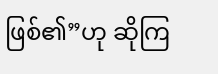ဖြစ်၏”ဟု ဆိုကြ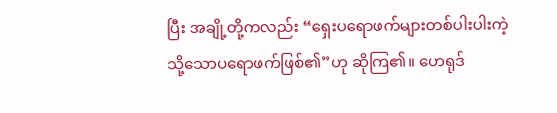ပြီး အချို့တို့ကလည်း “ရှေးပရောဖက်များတစ်ပါးပါးကဲ့သို့သောပရောဖက်ဖြစ်၏”ဟု ဆိုကြ၏။ ဟေရုဒ်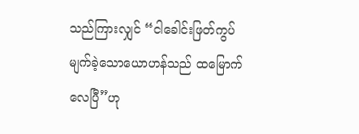သည်ကြားလျှင် “ငါခေါင်းဖြတ်ကွပ်မျက်ခဲ့သောယောဟန်သည် ထမြောက်လေပြီ”ဟု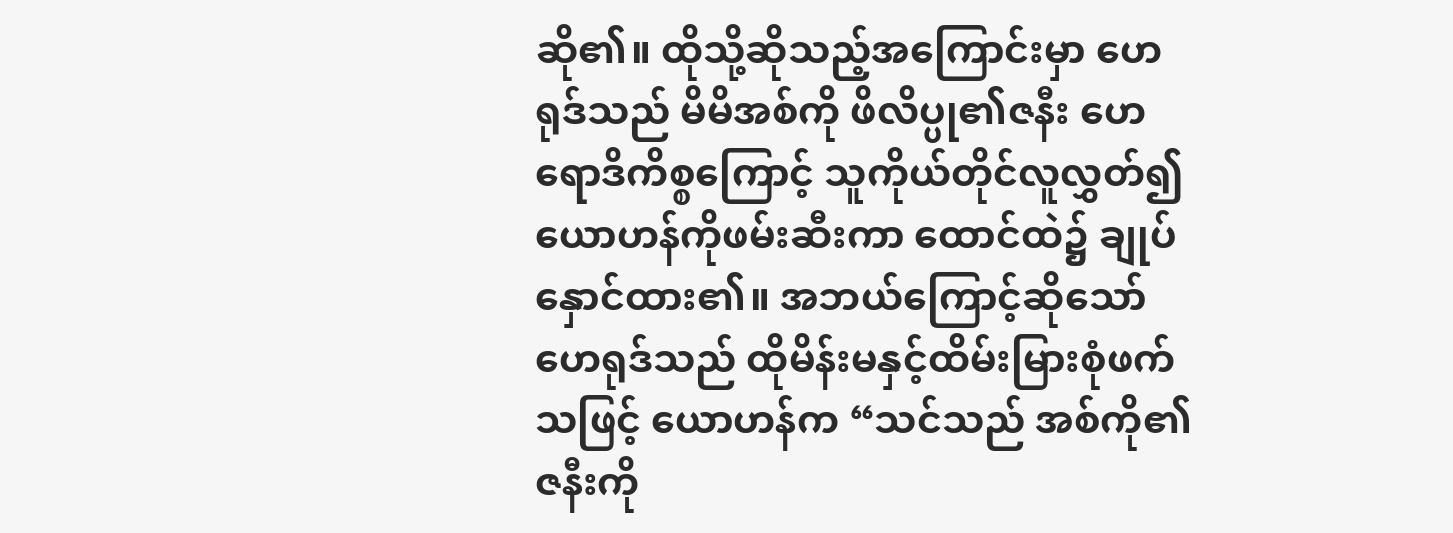ဆို၏။ ထိုသို့ဆိုသည့်အကြောင်းမှာ ဟေရုဒ်သည် မိမိအစ်ကို ဖိလိပ္ပု၏ဇနီး ဟေရောဒိကိစ္စကြောင့် သူကိုယ်တိုင်လူလွှတ်၍ ယောဟန်ကိုဖမ်းဆီးကာ ထောင်ထဲ၌ ချုပ်နှောင်ထား၏။ အဘယ်ကြောင့်ဆိုသော် ဟေရုဒ်သည် ထိုမိန်းမနှင့်ထိမ်းမြားစုံဖက်သဖြင့် ယောဟန်က “သင်သည် အစ်ကို၏ဇနီးကို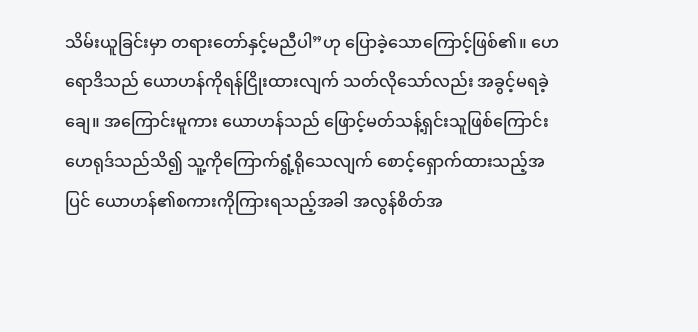သိမ်းယူခြင်းမှာ တရားတော်နှင့်မညီပါ”ဟု ပြောခဲ့သောကြောင့်ဖြစ်၏။ ဟေရောဒိသည် ယောဟန်ကိုရန်ငြိုးထားလျက် သတ်လိုသော်လည်း အခွင့်မရခဲ့ချေ။ အကြောင်းမူကား ယောဟန်သည် ဖြောင့်မတ်သန့်ရှင်းသူဖြစ်ကြောင်း ဟေရုဒ်သည်သိ၍ သူ့ကိုကြောက်ရွံ့ရိုသေလျက် စောင့်ရှောက်ထားသည့်အပြင် ယောဟန်၏စကားကိုကြားရသည့်အခါ အလွန်စိတ်အ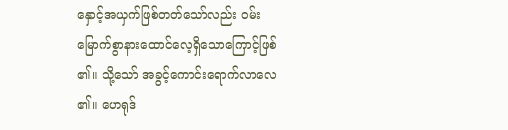နှောင့်အယှက်ဖြစ်တတ်သော်လည်း ဝမ်းမြောက်စွာနားထောင်လေ့ရှိသောကြောင့်ဖြစ်၏။ သို့သော် အခွင့်ကောင်းရောက်လာလေ၏။ ဟေရုဒ်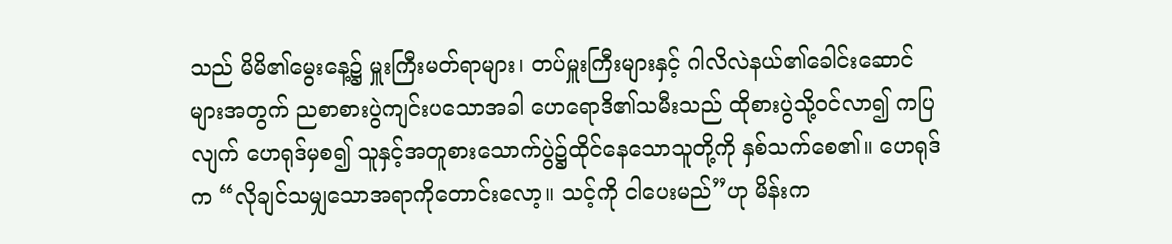သည် မိမိ၏မွေးနေ့၌ မှူးကြီးမတ်ရာများ၊ တပ်မှူးကြီးများနှင့် ဂါလိလဲနယ်၏ခေါင်းဆောင်များအတွက် ညစာစားပွဲကျင်းပသောအခါ ဟေရောဒိ၏သမီးသည် ထိုစားပွဲသို့ဝင်လာ၍ ကပြလျက် ဟေရုဒ်မှစ၍ သူနှင့်အတူစားသောက်ပွဲ၌ထိုင်နေသောသူတို့ကို နှစ်သက်စေ၏။ ဟေရုဒ်က “လိုချင်သမျှသောအရာကိုတောင်းလော့။ သင့်ကို ငါပေးမည်”ဟု မိန်းက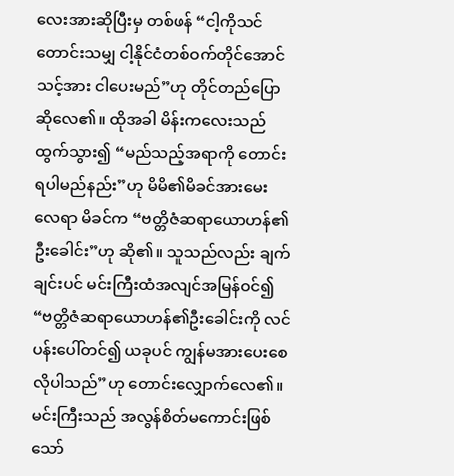လေးအားဆိုပြီးမှ တစ်ဖန် “ငါ့ကိုသင်တောင်းသမျှ ငါ့နိုင်ငံတစ်ဝက်တိုင်အောင် သင့်အား ငါပေးမည်”ဟု တိုင်တည်ပြောဆိုလေ၏။ ထိုအခါ မိန်းကလေးသည်ထွက်သွား၍ “မည်သည့်အရာကို တောင်းရပါမည်နည်း”ဟု မိမိ၏မိခင်အားမေးလေရာ မိခင်က “ဗတ္တိဇံဆရာယောဟန်၏ဦးခေါင်း”ဟု ဆို၏။ သူသည်လည်း ချက်ချင်းပင် မင်းကြီးထံအလျင်အမြန်ဝင်၍ “ဗတ္တိဇံဆရာယောဟန်၏ဦးခေါင်းကို လင်ပန်းပေါ်တင်၍ ယခုပင် ကျွန်မအားပေးစေလိုပါသည်”ဟု တောင်းလျှောက်လေ၏။ မင်းကြီးသည် အလွန်စိတ်မကောင်းဖြစ်သော်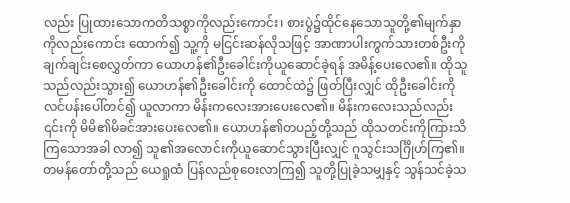လည်း ပြုထားသောကတိသစ္စာကိုလည်းကောင်း၊ စားပွဲ၌ထိုင်နေသောသူတို့၏မျက်နှာကိုလည်းကောင်း ထောက်၍ သူ့ကို မငြင်းဆန်လိုသဖြင့် အာဏာပါးကွက်သားတစ်ဦးကို ချက်ချင်းစေလွှတ်ကာ ယောဟန်၏ဦးခေါင်းကိုယူဆောင်ခဲ့ရန် အမိန့်ပေးလေ၏။ ထိုသူသည်လည်းသွား၍ ယောဟန်၏ဦးခေါင်းကို ထောင်ထဲ၌ ဖြတ်ပြီးလျှင် ထိုဦးခေါင်းကို လင်ပန်းပေါ်တင်၍ ယူလာကာ မိန်းကလေးအားပေးလေ၏။ မိန်းကလေးသည်လည်း ၎င်းကို မိမိ၏မိခင်အားပေးလေ၏။ ယောဟန်၏တပည့်တို့သည် ထိုသတင်းကိုကြားသိကြသောအခါ လာ၍ သူ၏အလောင်းကိုယူဆောင်သွားပြီးလျှင် ဂူသွင်းသင်္ဂြိုဟ်ကြ၏။ တမန်တော်တို့သည် ယေရှုထံ ပြန်လည်စုဝေးလာကြ၍ သူတို့ပြုခဲ့သမျှနှင့် သွန်သင်ခဲ့သ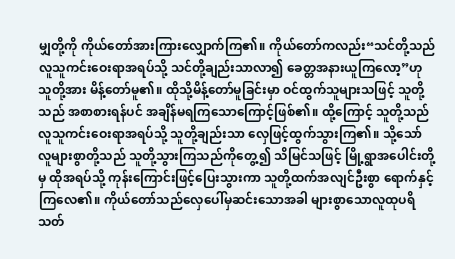မျှတို့ကို ကိုယ်တော်အားကြားလျှောက်ကြ၏။ ကိုယ်တော်ကလည်း“သင်တို့သည် လူသူကင်းဝေးရာအရပ်သို့ သင်တို့ချည်းသာလာ၍ ခေတ္တအနားယူကြလော့”ဟု သူတို့အား မိန့်တော်မူ၏။ ထိုသို့မိန့်တော်မူခြင်းမှာ ဝင်ထွက်သူများသဖြင့် သူတို့သည် အစာစားရန်ပင် အချိန်မရကြသောကြောင့်ဖြစ်၏။ ထို့ကြောင့် သူတို့သည် လူသူကင်းဝေးရာအရပ်သို့ သူတို့ချည်းသာ လှေဖြင့်ထွက်သွားကြ၏။ သို့သော် လူများစွာတို့သည် သူတို့သွားကြသည်ကိုတွေ့၍ သိမြင်သဖြင့် မြို့ရွာအပေါင်းတို့မှ ထိုအရပ်သို့ ကုန်းကြောင်းဖြင့်ပြေးသွားကာ သူတို့ထက်အလျင်ဦးစွာ ရောက်နှင့်ကြလေ၏။ ကိုယ်တော်သည်လှေပေါ်မှဆင်းသောအခါ များစွာသောလူထုပရိသတ်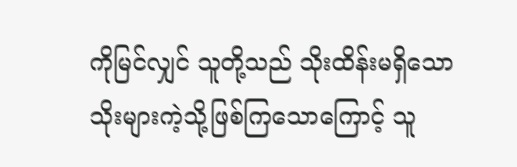ကိုမြင်လျှင် သူတို့သည် သိုးထိန်းမရှိသောသိုးများကဲ့သို့ဖြစ်ကြသောကြောင့် သူ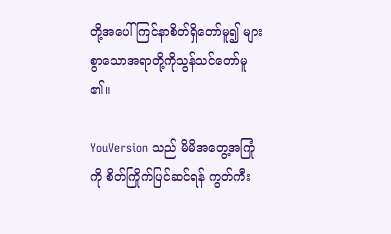တို့အပေါ်ကြင်နာစိတ်ရှိတော်မူ၍ များစွာသောအရာတို့ကိုသွန်သင်တော်မူ၏။

YouVersion သည် မိမိအတွေ့အကြုံကို စိတ်ကြိုက်ပြင်ဆင်ရန် ကွတ်ကီး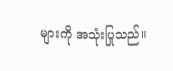များကို အသုံးပြုသည်။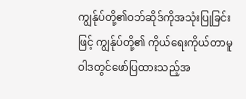ကျွန်ုပ်တို့၏ဝဘ်ဆိုဒ်ကိုအသုံးပြုခြင်းဖြင့် ကျွန်ုပ်တို့၏ ကိုယ်ရေးကိုယ်တာမူဝါဒတွင်ဖော်ပြထားသည့်အ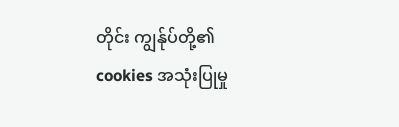တိုင်း ကျွန်ုပ်တို့၏ cookies အသုံးပြုမှု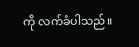ကို လက်ခံပါသည်။